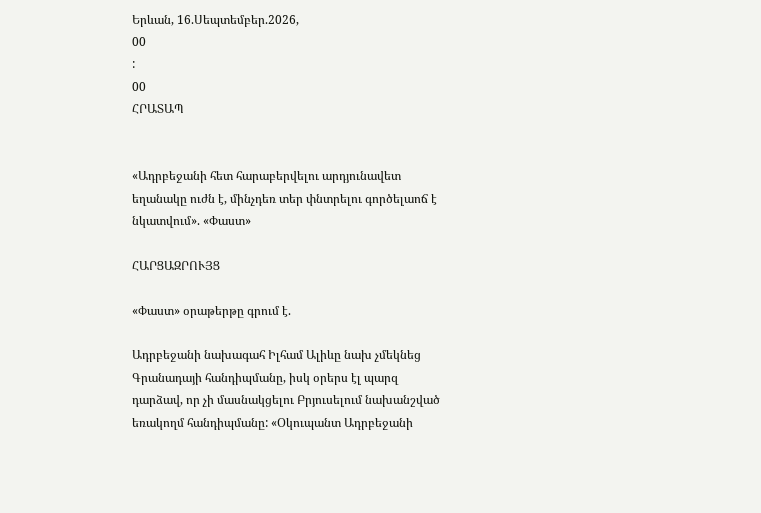Երևան, 16.Սեպտեմբեր.2026,
00
:
00
ՀՐԱՏԱՊ


«Ադրբեջանի հետ հարաբերվելու արդյունավետ եղանակը ուժն է, մինչդեռ տեր փնտրելու գործելաոճ է նկատվում». «Փաստ»

ՀԱՐՑԱԶՐՈՒՅՑ

«Փաստ» օրաթերթը գրում է.

Ադրբեջանի նախագահ Իլհամ Ալիևը նախ չմեկնեց Գրանադայի հանդիպմանը, իսկ օրերս էլ պարզ դարձավ, որ չի մասնակցելու Բրյուսելում նախանշված եռակողմ հանդիպմանը: «Օկուպանտ Ադրբեջանի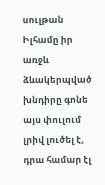սուլթան Իլհամը իր առջև ձևակերպված խնդիրը գոնե այս փուլում լրիվ լուծել է, դրա համար էլ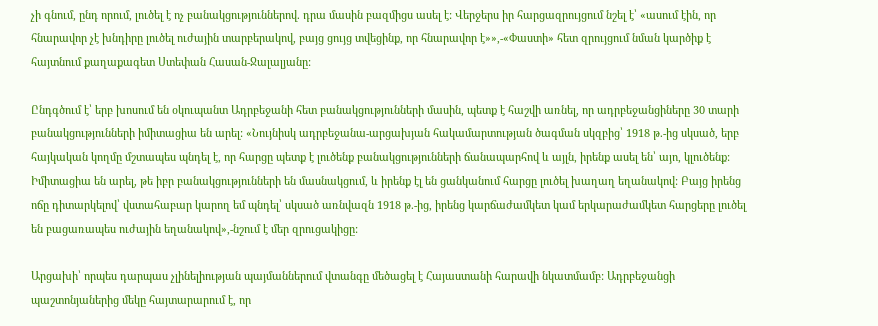չի գնում, ընդ որում, լուծել է ոչ բանակցություններով. դրա մասին բազմիցս ասել է: Վերջերս իր հարցազրույցում նշել է՝ «ասում էին, որ հնարավոր չէ խնդիրը լուծել ուժային տարբերակով, բայց ցույց տվեցինք, որ հնարավոր է»»,-«Փաստի» հետ զրույցում նման կարծիք է հայտնում քաղաքագետ Ստեփան Հասան-Ջալալյանը:

Ընդգծում է՝ երբ խոսում են օկուպանտ Ադրբեջանի հետ բանակցությունների մասին, պետք է հաշվի առնել, որ ադրբեջանցիները 30 տարի բանակցությունների իմիտացիա են արել: «Նույնիսկ ադրբեջանա-արցախյան հակամարտության ծագման սկզբից՝ 1918 թ.-ից սկսած, երբ հայկական կողմը մշտապես պնդել է, որ հարցը պետք է լուծենք բանակցությունների ճանապարհով և այլն, իրենք ասել են՝ այո, կլուծենք: Իմիտացիա են արել, թե իբր բանակցությունների են մասնակցում, և իրենք էլ են ցանկանում հարցը լուծել խաղաղ եղանակով: Բայց իրենց ոճը դիտարկելով՝ վստահաբար կարող եմ պնդել՝ սկսած առնվազն 1918 թ.-ից, իրենց կարճաժամկետ կամ երկարաժամկետ հարցերը լուծել են բացառապես ուժային եղանակով»,-նշում է մեր զրուցակիցը:

Արցախի՝ որպես դարպաս չլինելիության պայմաններում վտանգը մեծացել է Հայաստանի հարավի նկատմամբ: Ադրբեջանցի պաշտոնյաներից մեկը հայտարարում է, որ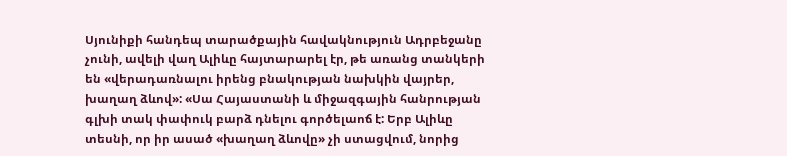Սյունիքի հանդեպ տարածքային հավակնություն Ադրբեջանը չունի, ավելի վաղ Ալիևը հայտարարել էր, թե առանց տանկերի են «վերադառնալու իրենց բնակության նախկին վայրեր, խաղաղ ձևով»: «Սա Հայաստանի և միջազգային հանրության գլխի տակ փափուկ բարձ դնելու գործելաոճ է: Երբ Ալիևը տեսնի, որ իր ասած «խաղաղ ձևովը» չի ստացվում, նորից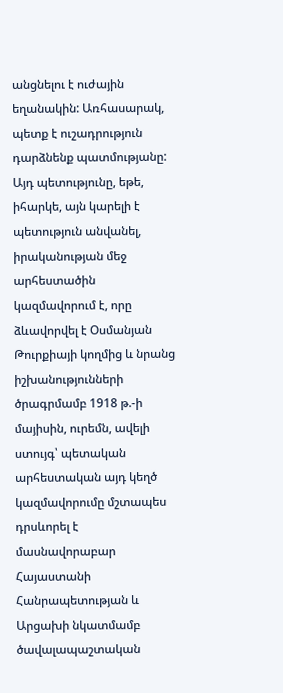անցնելու է ուժային եղանակին: Առհասարակ, պետք է ուշադրություն դարձնենք պատմությանը: Այդ պետությունը, եթե, իհարկե, այն կարելի է պետություն անվանել, իրականության մեջ արհեստածին կազմավորում է, որը ձևավորվել է Օսմանյան Թուրքիայի կողմից և նրանց իշխանությունների ծրագրմամբ 1918 թ.-ի մայիսին, ուրեմն, ավելի ստույգ՝ պետական արհեստական այդ կեղծ կազմավորումը մշտապես դրսևորել է մասնավորաբար Հայաստանի Հանրապետության և Արցախի նկատմամբ ծավալապաշտական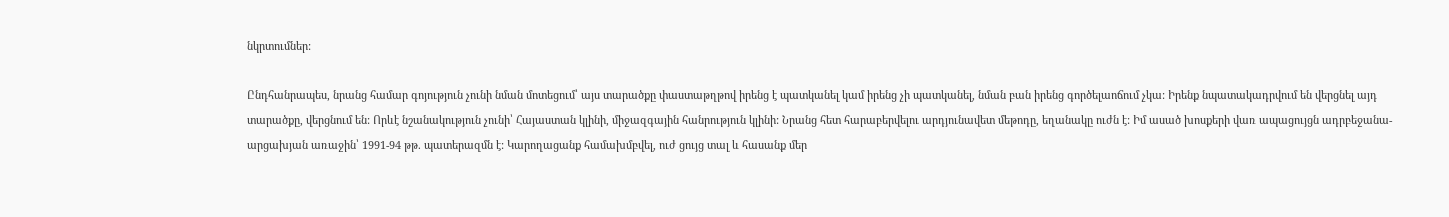նկրտումներ:

Ընդհանրապես, նրանց համար գոյություն չունի նման մոտեցում՝ այս տարածքը փաստաթղթով իրենց է պատկանել կամ իրենց չի պատկանել, նման բան իրենց գործելաոճում չկա: Իրենք նպատակադրվում են վերցնել այդ տարածքը, վերցնում են: Որևէ նշանակություն չունի՝ Հայաստան կլինի, միջազգային հանրություն կլինի: Նրանց հետ հարաբերվելու արդյունավետ մեթոդը, եղանակը ուժն է: Իմ ասած խոսքերի վառ ապացույցն ադրբեջանա-արցախյան առաջին՝ 1991-94 թթ. պատերազմն է: Կարողացանք համախմբվել, ուժ ցույց տալ և հասանք մեր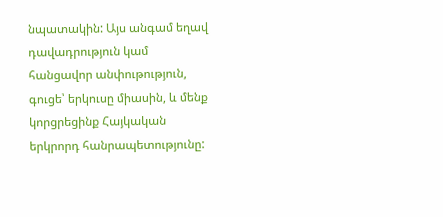նպատակին: Այս անգամ եղավ դավադրություն կամ հանցավոր անփութություն, գուցե՝ երկուսը միասին, և մենք կորցրեցինք Հայկական երկրորդ հանրապետությունը: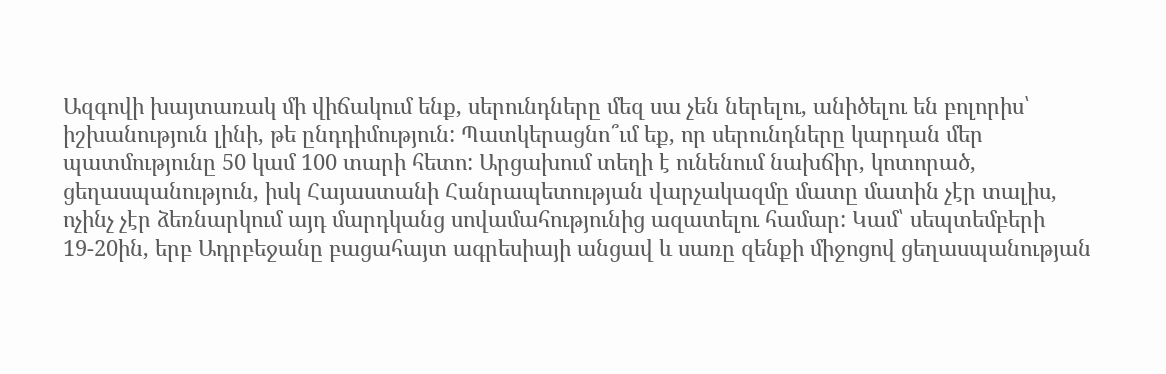Ազգովի խայտառակ մի վիճակում ենք, սերունդները մեզ սա չեն ներելու, անիծելու են բոլորիս՝ իշխանություն լինի, թե ընդդիմություն: Պատկերացնո՞ւմ եք, որ սերունդները կարդան մեր պատմությունը 50 կամ 100 տարի հետո: Արցախում տեղի է ունենում նախճիր, կոտորած, ցեղասպանություն, իսկ Հայաստանի Հանրապետության վարչակազմը մատը մատին չէր տալիս, ոչինչ չէր ձեռնարկում այդ մարդկանց սովամահությունից ազատելու համար: Կամ՝ սեպտեմբերի 19-20ին, երբ Ադրբեջանը բացահայտ ագրեսիայի անցավ և սառը զենքի միջոցով ցեղասպանության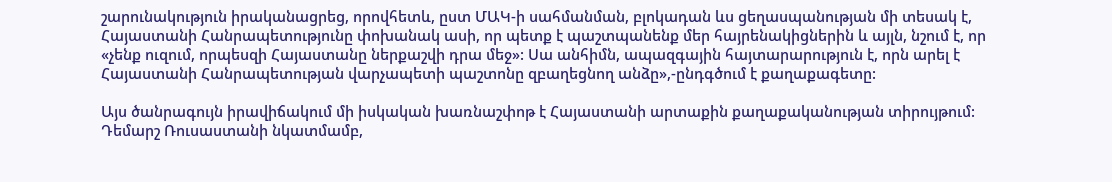շարունակություն իրականացրեց, որովհետև, ըստ ՄԱԿ-ի սահմանման, բլոկադան ևս ցեղասպանության մի տեսակ է, Հայաստանի Հանրապետությունը փոխանակ ասի, որ պետք է պաշտպանենք մեր հայրենակիցներին և այլն, նշում է, որ «չենք ուզում, որպեսզի Հայաստանը ներքաշվի դրա մեջ»: Սա անհիմն, ապազգային հայտարարություն է, որն արել է Հայաստանի Հանրապետության վարչապետի պաշտոնը զբաղեցնող անձը»,-ընդգծում է քաղաքագետը:

Այս ծանրագույն իրավիճակում մի իսկական խառնաշփոթ է Հայաստանի արտաքին քաղաքականության տիրույթում: Դեմարշ Ռուսաստանի նկատմամբ,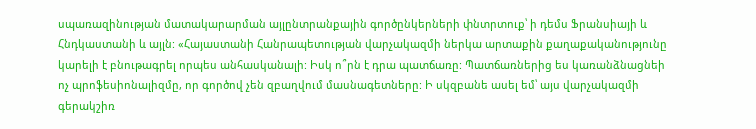սպառազինության մատակարարման այլընտրանքային գործընկերների փնտրտուք՝ ի դեմս Ֆրանսիայի և Հնդկաստանի և այլն: «Հայաստանի Հանրապետության վարչակազմի ներկա արտաքին քաղաքականությունը կարելի է բնութագրել որպես անհասկանալի: Իսկ ո՞րն է դրա պատճառը: Պատճառներից ես կառանձնացնեի ոչ պրոֆեսիոնալիզմը, որ գործով չեն զբաղվում մասնագետները: Ի սկզբանե ասել եմ՝ այս վարչակազմի գերակշիռ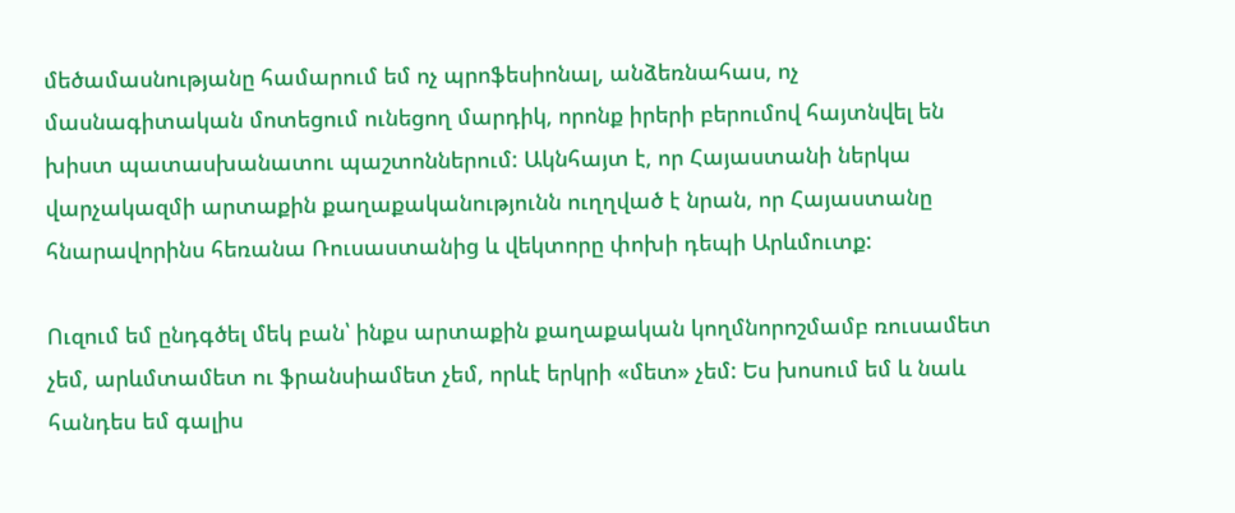մեծամասնությանը համարում եմ ոչ պրոֆեսիոնալ, անձեռնահաս, ոչ մասնագիտական մոտեցում ունեցող մարդիկ, որոնք իրերի բերումով հայտնվել են խիստ պատասխանատու պաշտոններում: Ակնհայտ է, որ Հայաստանի ներկա վարչակազմի արտաքին քաղաքականությունն ուղղված է նրան, որ Հայաստանը հնարավորինս հեռանա Ռուսաստանից և վեկտորը փոխի դեպի Արևմուտք:

Ուզում եմ ընդգծել մեկ բան՝ ինքս արտաքին քաղաքական կողմնորոշմամբ ռուսամետ չեմ, արևմտամետ ու ֆրանսիամետ չեմ, որևէ երկրի «մետ» չեմ: Ես խոսում եմ և նաև հանդես եմ գալիս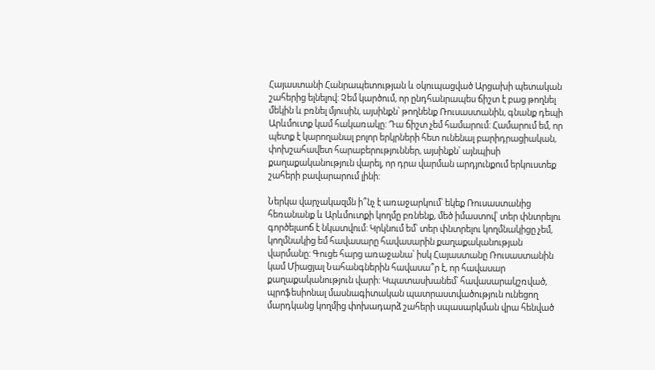Հայաստանի Հանրապետության և օկուպացված Արցախի պետական շահերից ելնելով: Չեմ կարծում, որ ընդհանրապես ճիշտ է բաց թողնել մեկին և բռնել մյուսին, այսինքն՝ թողնենք Ռուսաստանին, գնանք դեպի Արևմուտք կամ հակառակը: Դա ճիշտ չեմ համարում: Համարում եմ, որ պետք է կարողանալ բոլոր երկրների հետ ունենալ բարիդրացիական, փոխշահավետ հարաբերություններ, այսինքն՝ այնպիսի քաղաքականություն վարել, որ դրա վարման արդյունքում երկուստեք շահերի բավարարում լինի:

Ներկա վարչակազմն ի՞նչ է առաջարկում՝ եկեք Ռուսաստանից հեռանանք և Արևմուտքի կողմը բռնենք, մեծ իմաստով՝ տեր փնտրելու գործելաոճ է նկատվում: Կրկնում եմ՝ տեր փնտրելու կողմնակիցը չեմ, կողմնակից եմ հավասարը հավասարին քաղաքականության վարմանը: Գուցե հարց առաջանա՝ իսկ Հայաստանը Ռուսաստանին կամ Միացյալ Նահանգներին հավասա՞ր է, որ հավասար քաղաքականություն վարի: Կպատասխանեմ՝ հավասարակշռված, պրոֆեսիոնալ մասնագիտական պատրաստվածություն ունեցող մարդկանց կողմից փոխադարձ շահերի սպասարկման վրա հենված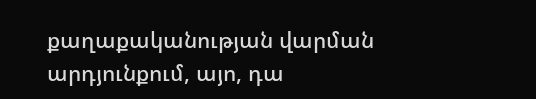քաղաքականության վարման արդյունքում, այո, դա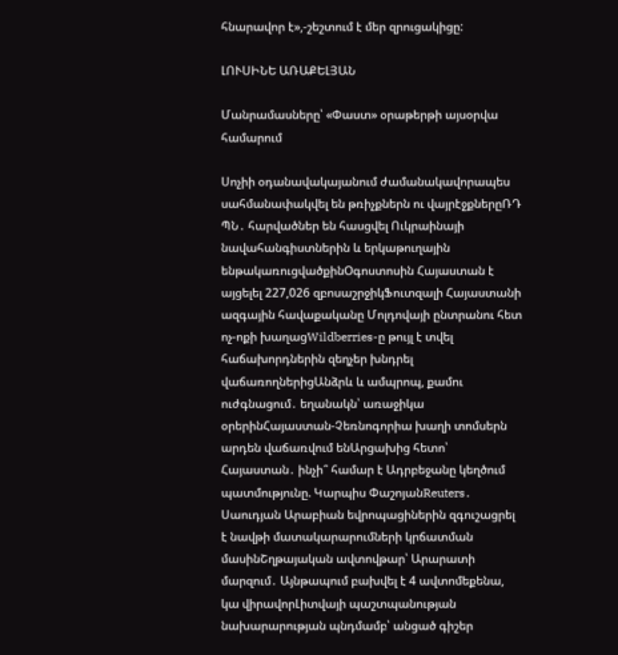հնարավոր է»,-շեշտում է մեր զրուցակիցը:

ԼՈՒՍԻՆԵ ԱՌԱՔԵԼՅԱՆ

Մանրամասները՝ «Փաստ» օրաթերթի այսօրվա համարում

Սոչիի օդանավակայանում ժամանակավորապես սահմանափակվել են թռիչքներն ու վայրէջքներըՌԴ ՊՆ․ հարվածներ են հասցվել Ուկրաինայի նավահանգիստներին և երկաթուղային ենթակառուցվածքինՕգոստոսին Հայաստան է այցելել 227,026 զբոսաշրջիկՖուտզալի Հայաստանի ազգային հավաքականը Մոլդովայի ընտրանու հետ ոչ-ոքի խաղացWildberries-ը թույլ է տվել հաճախորդներին զեղչեր խնդրել վաճառողներիցԱնձրև և ամպրոպ, քամու ուժգնացում․ եղանակն՝ առաջիկա օրերինՀայաստան-Չեռնոգորիա խաղի տոմսերն արդեն վաճառվում ենԱրցախից հետո՝ Հայաստան․ ինչի՞ համար է Ադրբեջանը կեղծում պատմությունը. Կարպիս ՓաշոյանReuters․ Սաուդյան Արաբիան եվրոպացիներին զգուշացրել է նավթի մատակարարումների կրճատման մասինՇղթայական ավտովթար՝ Արարատի մարզում․ Այնթապում բախվել է 4 ավտոմեքենա, կա վիրավորԼիտվայի պաշտպանության նախարարության պնդմամբ՝ անցած գիշեր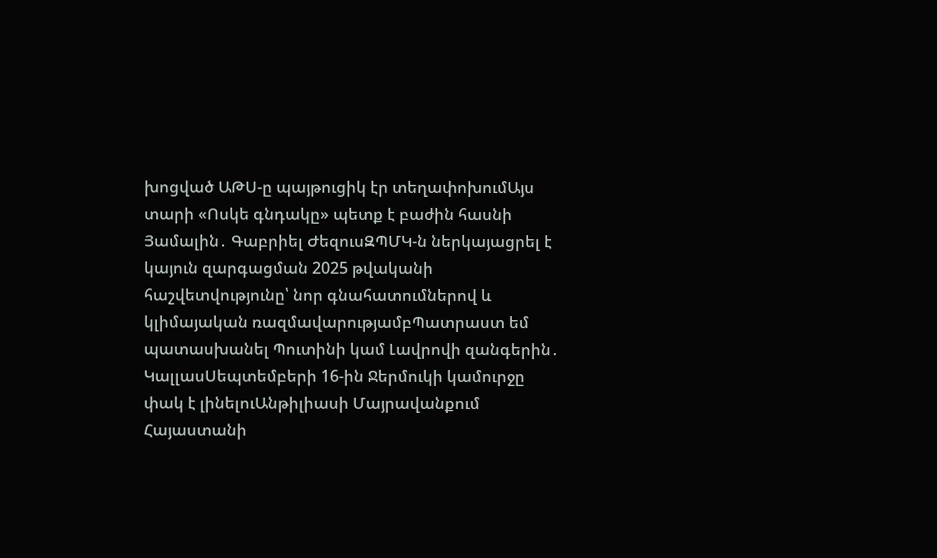խոցված ԱԹՍ-ը պայթուցիկ էր տեղափոխումԱյս տարի «Ոսկե գնդակը» պետք է բաժին հասնի Յամալին․ Գաբրիել ԺեզուսԶՊՄԿ-ն ներկայացրել է կայուն զարգացման 2025 թվականի հաշվետվությունը՝ նոր գնահատումներով և կլիմայական ռազմավարությամբՊատրաստ եմ պատասխանել Պուտինի կամ Լավրովի զանգերին․ ԿալլասՍեպտեմբերի 16-ին Ջերմուկի կամուրջը փակ է լինելուԱնթիլիասի Մայրավանքում Հայաստանի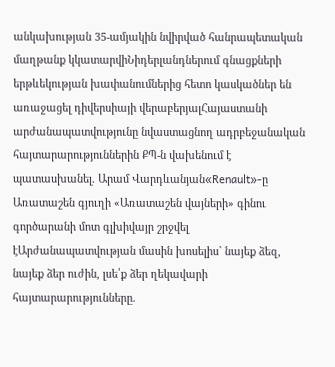անկախության 35-ամյակին նվիրված հանրապետական մաղթանք կկատարվիՆիդերլանդներում գնացքների երթևեկության խափանումներից հետո կասկածներ են առաջացել դիվերսիայի վերաբերյալՀայաստանի արժանապատվությունը նվաստացնող ադրբեջանական հայտարարություններին ՔՊ-ն վախենում է պատասխանել. Արամ Վարդևանյան«Renault»-ը Առատաշեն գյուղի «Առատաշեն վայների» գինու գործարանի մոտ գլխիվայր շրջվել էԱրժանապատվության մասին խոսելիս` նայեք ձեզ, նայեք ձեր ուժին, լսե՛ք ձեր ղեկավարի հայտարարությունները.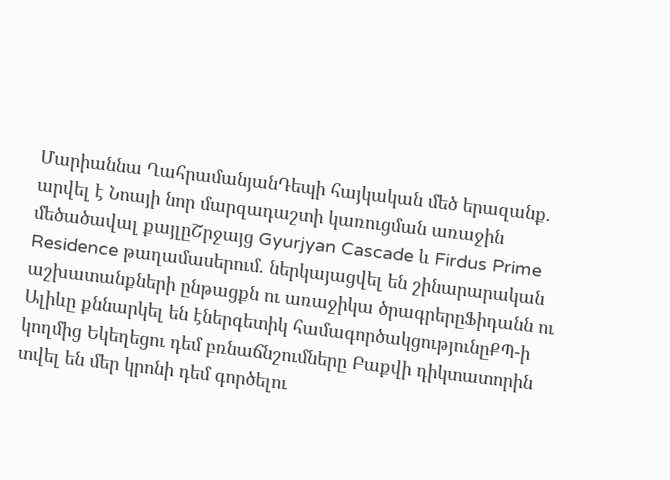Մարիաննա ՂահրամանյանԴեպի հայկական մեծ երազանք. արվել է Նոայի նոր մարզադաշտի կառուցման առաջին մեծածավալ քայլըՇրջայց Gyurjyan Cascade և Firdus Prime Residence թաղամասերում. ներկայացվել են շինարարական աշխատանքների ընթացքն ու առաջիկա ծրագրերըՖիդանն ու Ալիևը քննարկել են էներգետիկ համագործակցությունըՔՊ-ի կողմից Եկեղեցու դեմ բռնաճնշումները Բաքվի դիկտատորին տվել են մեր կրոնի դեմ գործելու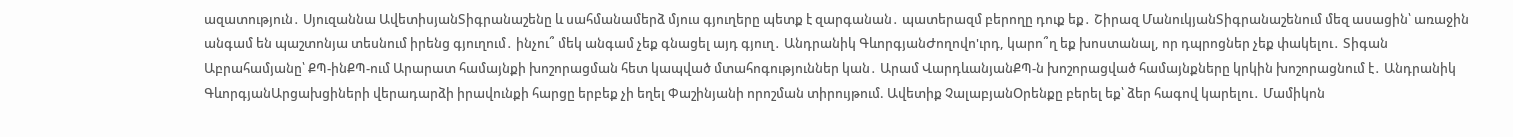ազատություն․ Սյուզաննա ԱվետիսյանՏիգրանաշենը և սահմանամերձ մյուս գյուղերը պետք է զարգանան․ պատերազմ բերողը դուք եք․ Շիրազ ՄանուկյանՏիգրանաշենում մեզ ասացին՝ առաջին անգամ են պաշտոնյա տեսնում իրենց գյուղում․ ինչու՞ մեկ անգամ չեք գնացել այդ գյուղ․ Անդրանիկ ԳևորգյանԺողովո'ւրդ, կարո՞ղ եք խոստանալ, որ դպրոցներ չեք փակելու․ Տիգան Աբրահամյանը՝ ՔՊ-ինՔՊ-ում Արարատ համայնքի խոշորացման հետ կապված մտահոգություններ կան․ Արամ ՎարդևանյանՔՊ-ն խոշորացված համայնքները կրկին խոշորացնում է․ Անդրանիկ ԳևորգյանԱրցախցիների վերադարձի իրավունքի հարցը երբեք չի եղել Փաշինյանի որոշման տիրույթում. Ավետիք ՉալաբյանՕրենքը բերել եք՝ ձեր հագով կարելու․ Մամիկոն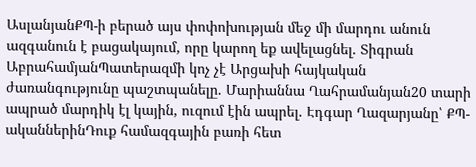ԱսլանյանՔՊ-ի բերած այս փոփոխության մեջ մի մարդու անուն ազգանուն է բացակայում, որը կարող եք ավելացնել. Տիգրան ԱբրահամյանՊատերազմի կոչ չէ Արցախի հայկական ժառանգությունը պաշտպանելը. Մարիաննա Ղահրամանյան20 տարի ապրած մարդիկ էլ կային, ուզում էին ապրել. Էդգար Ղազարյանը՝ ՔՊ-ականներինԴուք համազգային բառի հետ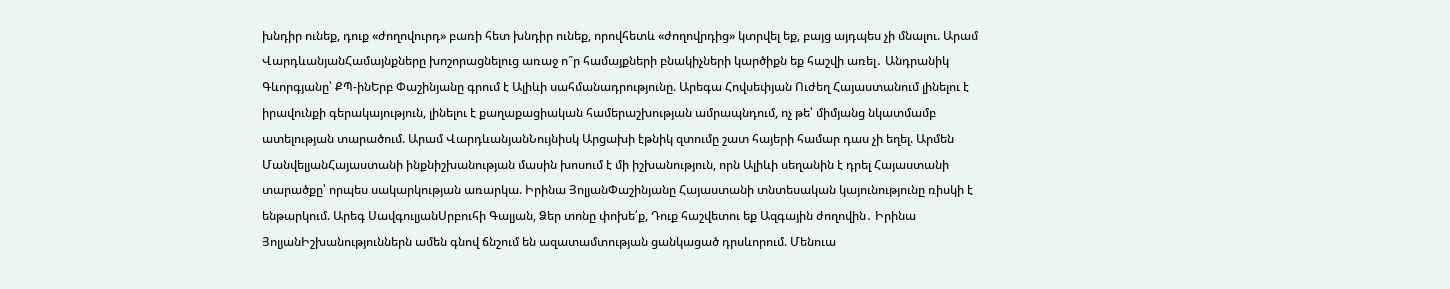խնդիր ունեք, դուք «ժողովուրդ» բառի հետ խնդիր ունեք, որովհետև «ժողովրդից» կտրվել եք, բայց այդպես չի մնալու. Արամ ՎարդևանյանՀամայնքները խոշորացնելուց առաջ ո՞ր համայքների բնակիչների կարծիքն եք հաշվի առել․ Անդրանիկ Գևորգյանը՝ ՔՊ-ինԵրբ Փաշինյանը գրում է Ալիևի սահմանադրությունը. Արեգա Հովսեփյան Ուժեղ Հայաստանում լինելու է իրավունքի գերակայություն, լինելու է քաղաքացիական համերաշխության ամրապնդում, ոչ թե՝ միմյանց նկատմամբ ատելության տարածում. Արամ ՎարդևանյանՆույնիսկ Արցախի էթնիկ զտումը շատ հայերի համար դաս չի եղել. Արմեն ՄանվելյանՀայաստանի ինքնիշխանության մասին խոսում է մի իշխանություն, որն Ալիևի սեղանին է դրել Հայաստանի տարածքը՝ որպես սակարկության առարկա. Իրինա ՅոլյանՓաշինյանը Հայաստանի տնտեսական կայունությունը ռիսկի է ենթարկում. Արեգ ՍավգուլյանՍրբուհի Գալյան, Ձեր տոնը փոխե՛ք, Դուք հաշվետու եք Ազգային ժողովին․ Իրինա ՅոլյանԻշխանություններն ամեն գնով ճնշում են ազատամտության ցանկացած դրսևորում. Մենուա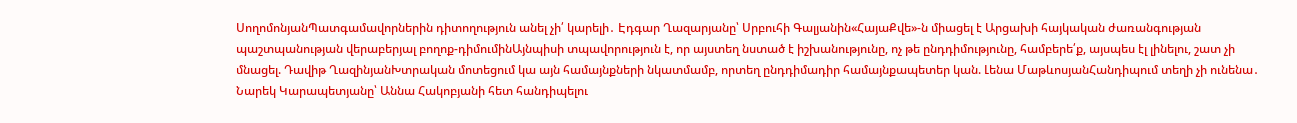ՍողոմոնյանՊատգամավորներին դիտողություն անել չի՛ կարելի․ Էդգար Ղազարյանը՝ Սրբուհի Գալյանին«ՀայաՔվե»-ն միացել է Արցախի հայկական ժառանգության պաշտպանության վերաբերյալ բողոք-դիմումինԱյնպիսի տպավորություն է, որ այստեղ նստած է իշխանությունը, ոչ թե ընդդիմությունը, համբերե՛ք, այսպես էլ լինելու, շատ չի մնացել. Դավիթ ՂազինյանԽտրական մոտեցում կա այն համայնքների նկատմամբ, որտեղ ընդդիմադիր համայնքապետեր կան. Լենա ՄաթևոսյանՀանդիպում տեղի չի ունենա․ Նարեկ Կարապետյանը՝ Աննա Հակոբյանի հետ հանդիպելու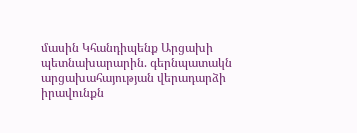մասին Կհանդիպենք Արցախի պետնախարարին. գերնպատակն արցախահայության վերադարձի իրավունքն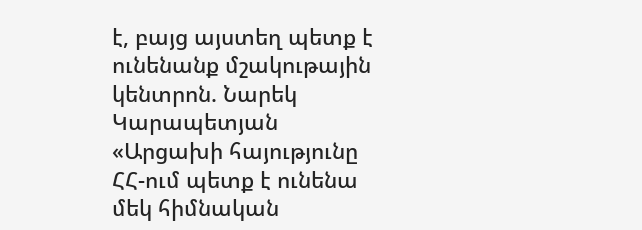է, բայց այստեղ պետք է ունենանք մշակութային կենտրոն. Նարեկ Կարապետյան «Արցախի հայությունը ՀՀ-ում պետք է ունենա մեկ հիմնական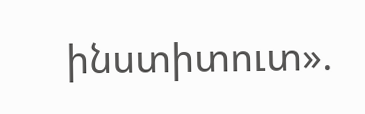ինստիտուտ».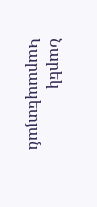Նարեկ Կարապետյան